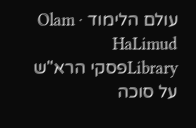עולם הלימוד · Olam HaLimud
Libraryפסקי הרא"ש על סוכה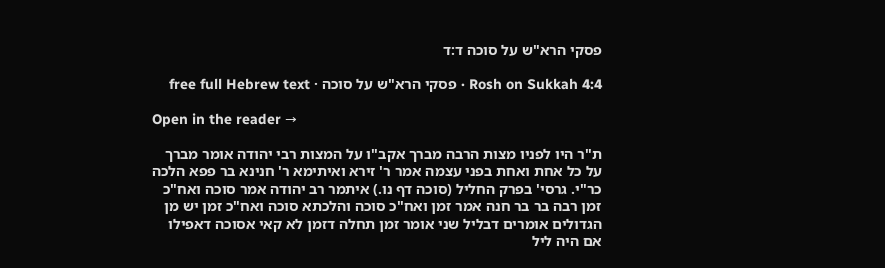פסקי הרא"ש על סוכה ד:ד

Rosh on Sukkah 4:4 · פסקי הרא"ש על סוכה · free full Hebrew text

Open in the reader →

ת"ר היו לפניו מצות הרבה מברך אקב"ו על המצות רבי יהודה אומר מברך על כל אחת ואחת בפני עצמה אמר ר' זירא ואיתימא ר' חנינא בר פפא הלכה כר"י. גרסי' בפרק החליל (סוכה דף נו.) איתמר רב יהודה אמר סוכה ואח"כ זמן רבה בר בר חנה אמר זמן ואח"כ סוכה והלכתא סוכה ואח"כ זמן יש מן הגדולים אומרים דבליל שני אומר זמן תחלה דזמן לא קאי אסוכה דאפילו אם היה ליל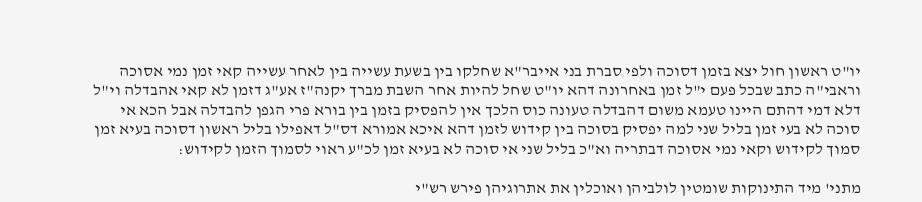יו"ט ראשון חול יצא בזמן דסוכה ולפי סברת בני אייבר"א שחלקו בין בשעת עשייה בין לאחר עשייה קאי זמן נמי אסוכה וראבי"ה כתב שבכל פעם י"ל זמן באחרונה דהא יו"ט שחל להיות אחר השבת מברך יקנה"ז אע"ג דזמן לא קאי אהבדלה וי"ל דלא דמי דהתם היינו טעמא משום דהבדלה טעונה כוס הלכך אין להפסיק בזמן בין בורא פרי הגפן להבדלה אבל הכא אי סוכה לא בעי זמן בליל שני למה יפסיק בסוכה בין קידוש לזמן דהא איכא אמורא דס"ל דאפילו בליל ראשון דסוכה בעיא זמן סמוך לקידוש וקאי נמי אסוכה דבתריה וא"כ בליל שני אי סוכה לא בעיא זמן לכ"ע ראוי לסמוך הזמן לקידוש:

מתני' מיד התינוקות שומטין לולביהן ואוכלין את אתרוגיהן פירש רש"י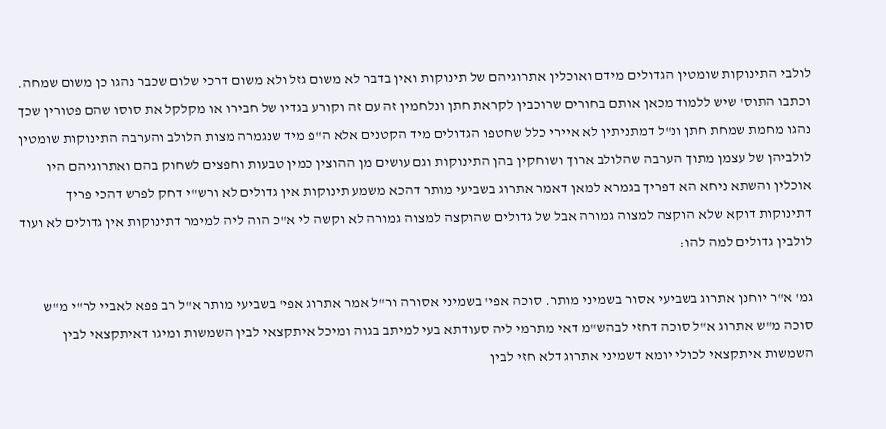לולבי התינוקות שומטין הגדולים מידם ואוכלין אתרוגיהם של תינוקות ואין בדבר לא משום גזל ולא משום דרכי שלום שכבר נהגו כן משום שמחה. וכתבו התוס' שיש ללמוד מכאן אותם בחורים שרוכבין לקראת חתן ונלחמין זה עם זה וקורע בגדיו של חבירו או מקלקל את סוסו שהם פטורין שכך נהגו מחמת שמחת חתן ונ"ל דמתניתין לא איירי כלל שחטפו הגדולים מיד הקטנים אלא ה"פ מיד שנגמרה מצות הלולב והערבה התינוקות שומטין לולביהן של עצמן מתוך הערבה שהלולב ארוך ושוחקין בהן התינוקות וגם עושים מן ההוצין כמין טבעות וחפצים לשחוק בהם ואתרוגיהם היו אוכלין והשתא ניחא הא דפריך בגמרא למאן דאמר אתרוג בשביעי מותר דהכא משמע תינוקות אין גדולים לא ורש"י דחק לפרש דהכי פריך דתינוקות דוקא שלא הוקצה למצוה גמורה אבל של גדולים שהוקצה למצוה גמורה לא וקשה לי א"כ הוה ליה למימר דתינוקות אין גדולים לא ועוד לולבין גדולים למה להו:

גמ' א"ר יוחנן אתרוג בשביעי אסור בשמיני מותר. סוכה אפי' בשמיני אסורה ור"ל אמר אתרוג אפי' בשביעי מותר א"ל רב פפא לאביי לר"י מ"ש סוכה מ"ש אתרוג א"ל סוכה דחזי לבהש"מ דאי מתרמי ליה סעודתא בעי למיתב בגוה ומיכל איתקצאי לבין השמשות ומיגו דאיתקצאי לבין השמשות איתקצאי לכולי יומא דשמיני אתרוג דלא חזי לבין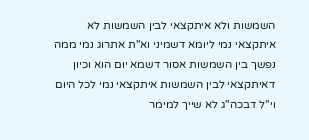השמשות ולא איתקצאי לבין השמשות לא איתקצאי נמי ליומא דשמיני וא"ת אתרוג נמי ממה נפשך בין השמשות אסור דשמא יום הוא וכיון דאיתקצאי לבין השמשות איתקצאי נמי לכל היום וי"ל דבכה"ג לא שייך למימר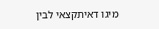מיגו דאיתקצאי לבין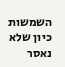השמשות כיון שלא נאסר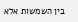בין השמשות אלא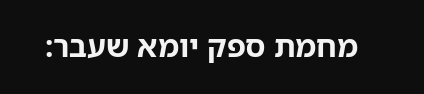מחמת ספק יומא שעבר: